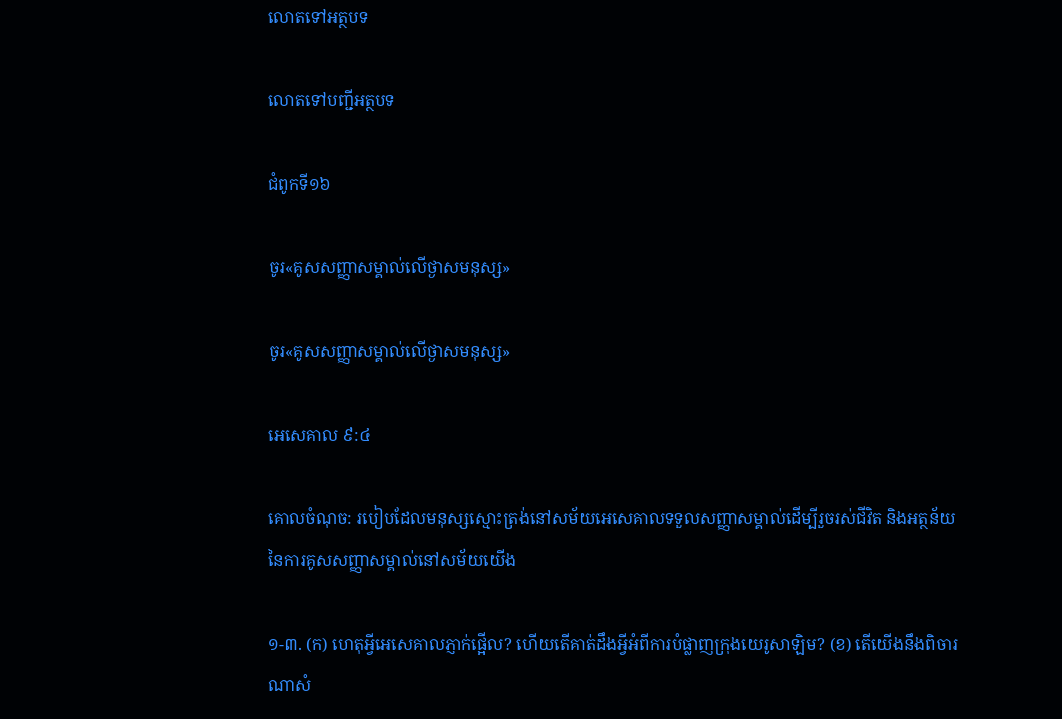លោតទៅអត្ថបទ

លោតទៅបញ្ជីអត្ថបទ

ជំពូកទី១៦

ចូរ«គូសសញ្ញាសម្គាល់លើថ្ងាសមនុស្ស»

ចូរ«គូសសញ្ញាសម្គាល់លើថ្ងាសមនុស្ស»

អេសេគាល ៩:៤

គោលចំណុច: របៀបដែលមនុស្សស្មោះត្រង់នៅសម័យអេសេគាលទទួលសញ្ញាសម្គាល់ដើម្បីរួចរស់ជីវិត និងអត្ថន័យនៃការគូសសញ្ញាសម្គាល់នៅសម័យយើង

១-៣. (ក) ហេតុអ្វីអេសេគាលភ្ញាក់ផ្អើល? ហើយតើគាត់ដឹងអ្វីអំពីការបំផ្លាញក្រុងយេរូសាឡិម? (ខ) តើយើងនឹងពិចារណាសំ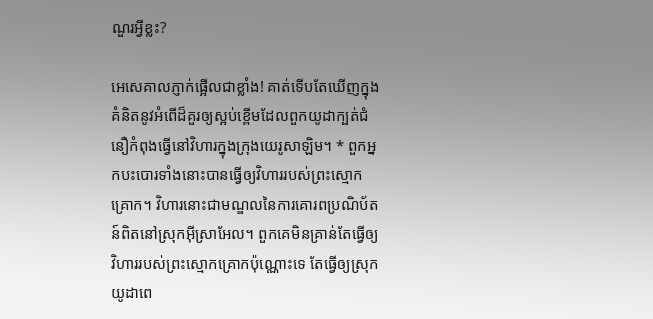ណួរអ្វីខ្លះ?

អេសេគាលភ្ញាក់ផ្អើលជាខ្លាំង! គាត់ទើបតែឃើញក្នុងគំនិតនូវអំពើដ៏គួរឲ្យស្អប់ខ្ពើមដែលពួកយូដាក្បត់ជំនឿកំពុងធ្វើនៅវិហារក្នុងក្រុងយេរូសាឡិម។ * ពួកអ្នកបះបោរទាំងនោះបានធ្វើឲ្យវិហាររបស់ព្រះស្មោកគ្រោក។ វិហារនោះជាមណ្ឌលនៃការគោរពប្រណិប័តន៍ពិតនៅស្រុកអ៊ីស្រាអែល។ ពួកគេមិនគ្រាន់តែធ្វើឲ្យវិហាររបស់ព្រះស្មោកគ្រោកប៉ុណ្ណោះទេ តែធ្វើឲ្យស្រុកយូដាពេ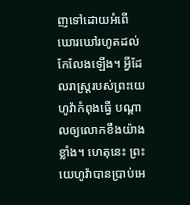ញទៅដោយអំពើឃោរឃៅរហូតដល់កែលែងឡើង។ អ្វីដែលរាស្ត្ររបស់ព្រះយេហូវ៉ាកំពុងធ្វើ បណ្ដាលឲ្យលោកខឹងយ៉ាងខ្លាំង។ ហេតុនេះ ព្រះយេហូវ៉ាបានប្រាប់អេ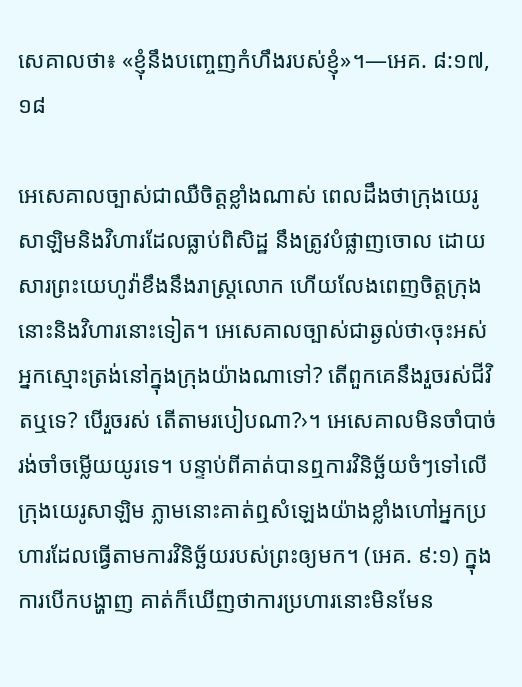សេគាលថា៖ «ខ្ញុំនឹងបញ្ចេញកំហឹងរបស់ខ្ញុំ»។—អេគ. ៨:១៧, ១៨

អេសេគាលច្បាស់ជាឈឺចិត្តខ្លាំងណាស់ ពេលដឹងថាក្រុងយេរូសាឡិមនិងវិហារដែលធ្លាប់ពិសិដ្ឋ នឹងត្រូវបំផ្លាញចោល ដោយសារព្រះយេហូវ៉ាខឹងនឹងរាស្ត្រលោក ហើយលែងពេញចិត្តក្រុងនោះនិងវិហារនោះទៀត។ អេសេគាលច្បាស់ជាឆ្ងល់ថា‹ចុះអស់អ្នកស្មោះត្រង់នៅក្នុងក្រុងយ៉ាងណាទៅ? តើពួកគេនឹងរួចរស់ជីវិតឬទេ? បើរួចរស់ តើតាមរបៀបណា?›។ អេសេគាលមិនចាំបាច់រង់ចាំចម្លើយយូរទេ។ បន្ទាប់ពីគាត់បានឮការវិនិច្ឆ័យចំៗទៅលើក្រុងយេរូសាឡិម ភ្លាមនោះគាត់ឮសំឡេងយ៉ាងខ្លាំងហៅអ្នកប្រហារដែលធ្វើតាមការវិនិច្ឆ័យរបស់ព្រះឲ្យមក។ (អេគ. ៩:១) ក្នុងការបើកបង្ហាញ គាត់ក៏ឃើញថាការប្រហារនោះមិនមែន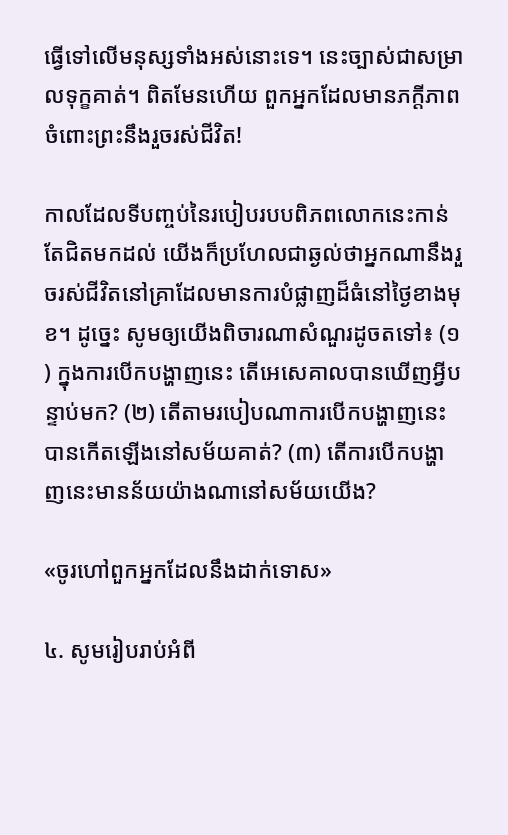ធ្វើទៅលើមនុស្សទាំងអស់នោះទេ។ នេះច្បាស់ជាសម្រាលទុក្ខគាត់។ ពិតមែនហើយ ពួកអ្នកដែលមានភក្ដីភាពចំពោះព្រះនឹងរួចរស់ជីវិត!

កាលដែលទីបញ្ចប់នៃរបៀបរបបពិភពលោកនេះកាន់តែជិតមកដល់ យើងក៏ប្រហែលជាឆ្ងល់ថាអ្នកណានឹងរួចរស់ជីវិតនៅគ្រាដែលមានការបំផ្លាញដ៏ធំនៅថ្ងៃខាងមុខ។ ដូច្នេះ សូមឲ្យយើងពិចារណាសំណួរដូចតទៅ៖ (១) ក្នុងការបើកបង្ហាញនេះ តើអេសេគាលបានឃើញអ្វីបន្ទាប់មក? (២) តើតាមរបៀបណាការបើកបង្ហាញនេះបានកើតឡើងនៅសម័យគាត់? (៣) តើការបើកបង្ហាញនេះមានន័យយ៉ាងណានៅសម័យយើង?

«ចូរហៅពួកអ្នកដែលនឹងដាក់ទោស»

៤. សូមរៀបរាប់អំពី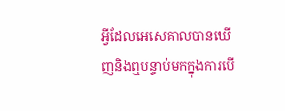អ្វីដែលអេសេគាលបានឃើញនិងឮបន្ទាប់មកក្នុងការបើ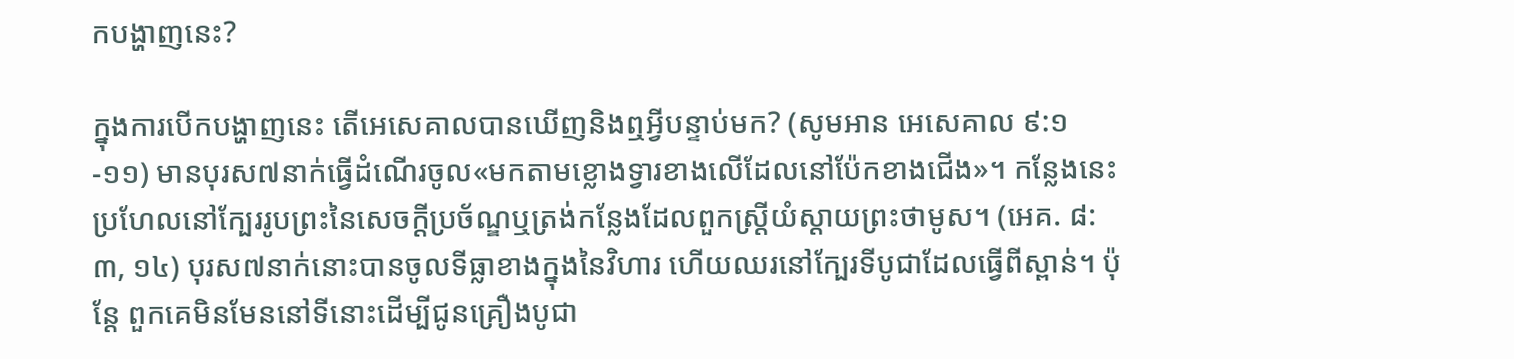កបង្ហាញនេះ?

ក្នុងការបើកបង្ហាញនេះ តើអេសេគាលបានឃើញនិងឮអ្វីបន្ទាប់មក? (សូមអាន អេសេគាល ៩:១-១១) មានបុរស៧នាក់ធ្វើដំណើរចូល«មកតាមខ្លោងទ្វារខាងលើដែលនៅប៉ែកខាងជើង»។ កន្លែងនេះប្រហែលនៅក្បែររូបព្រះនៃសេចក្ដីប្រច័ណ្ឌឬត្រង់កន្លែងដែលពួកស្ត្រីយំស្ដាយព្រះថាមូស។ (អេគ. ៨:៣, ១៤) បុរស៧នាក់នោះបានចូលទីធ្លាខាងក្នុងនៃវិហារ ហើយឈរនៅក្បែរទីបូជាដែលធ្វើពីស្ពាន់។ ប៉ុន្តែ ពួកគេមិនមែននៅទីនោះដើម្បីជូនគ្រឿងបូជា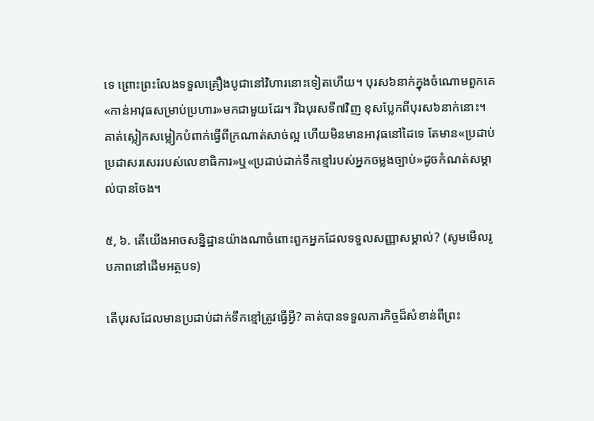ទេ ព្រោះព្រះលែងទទួលគ្រឿងបូជានៅវិហារនោះទៀតហើយ។ បុរស៦នាក់ក្នុងចំណោមពួកគេ«កាន់អាវុធសម្រាប់ប្រហារ»មកជាមួយដែរ។ រីឯបុរសទី៧វិញ ខុសប្លែកពីបុរស៦នាក់នោះ។ គាត់ស្លៀកសម្លៀកបំពាក់ធ្វើពីក្រណាត់សាច់ល្អ ហើយមិនមានអាវុធនៅដៃទេ តែមាន«ប្រដាប់ប្រដាសរសេររបស់លេខាធិការ»ឬ«ប្រដាប់ដាក់ទឹកខ្មៅរបស់អ្នកចម្លងច្បាប់»ដូចកំណត់សម្គាល់បានចែង។

៥, ៦. តើយើងអាចសន្និដ្ឋានយ៉ាងណាចំពោះពួកអ្នកដែលទទួលសញ្ញាសម្គាល់? (សូមមើលរូបភាពនៅដើមអត្ថបទ)

តើបុរសដែលមានប្រដាប់ដាក់ទឹកខ្មៅត្រូវធ្វើអ្វី? គាត់បានទទួលភារកិច្ចដ៏សំខាន់ពីព្រះ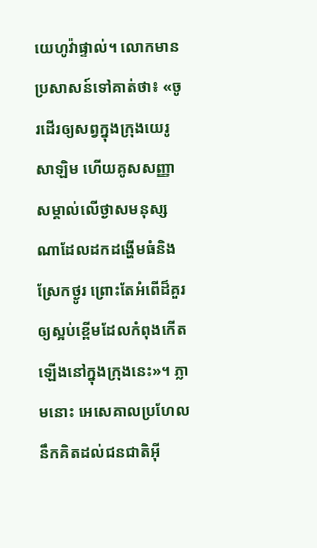យេហូវ៉ាផ្ទាល់។ លោកមានប្រសាសន៍ទៅគាត់ថា៖ «ចូរដើរឲ្យសព្វក្នុងក្រុងយេរូសាឡិម ហើយគូសសញ្ញាសម្គាល់លើថ្ងាសមនុស្សណាដែលដកដង្ហើមធំនិងស្រែកថ្ងូរ ព្រោះតែអំពើដ៏គួរឲ្យស្អប់ខ្ពើមដែលកំពុងកើតឡើងនៅក្នុងក្រុងនេះ»។ ភ្លាមនោះ អេសេគាលប្រហែលនឹកគិតដល់ជនជាតិអ៊ី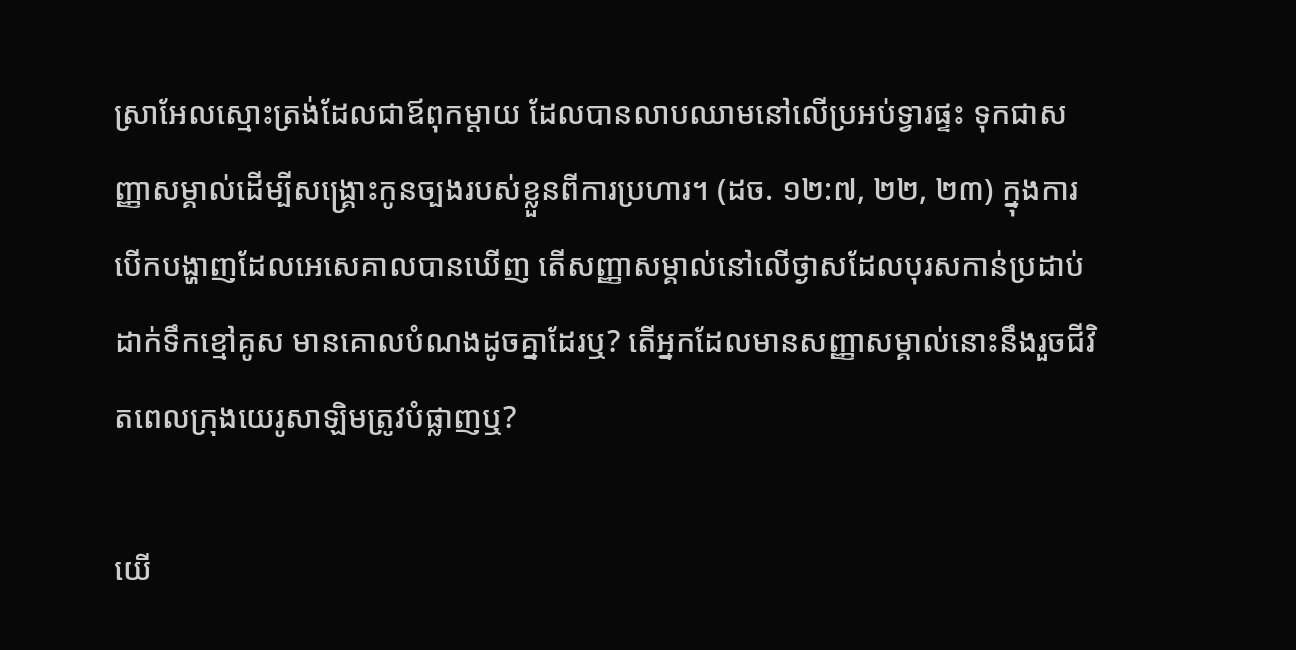ស្រាអែលស្មោះត្រង់ដែលជាឪពុកម្ដាយ ដែលបានលាបឈាមនៅលើប្រអប់ទ្វារផ្ទះ ទុកជាសញ្ញាសម្គាល់ដើម្បីសង្គ្រោះកូនច្បងរបស់ខ្លួនពីការប្រហារ។ (ដច. ១២:៧, ២២, ២៣) ក្នុងការបើកបង្ហាញដែលអេសេគាលបានឃើញ តើសញ្ញាសម្គាល់នៅលើថ្ងាសដែលបុរសកាន់ប្រដាប់ដាក់ទឹកខ្មៅគូស មានគោលបំណងដូចគ្នាដែរឬ? តើអ្នកដែលមានសញ្ញាសម្គាល់នោះនឹងរួចជីវិតពេលក្រុងយេរូសាឡិមត្រូវបំផ្លាញឬ?

យើ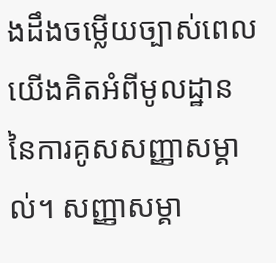ងដឹងចម្លើយច្បាស់ពេលយើងគិតអំពីមូលដ្ឋាននៃការគូសសញ្ញាសម្គាល់។ សញ្ញាសម្គា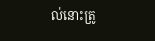ល់នោះត្រូ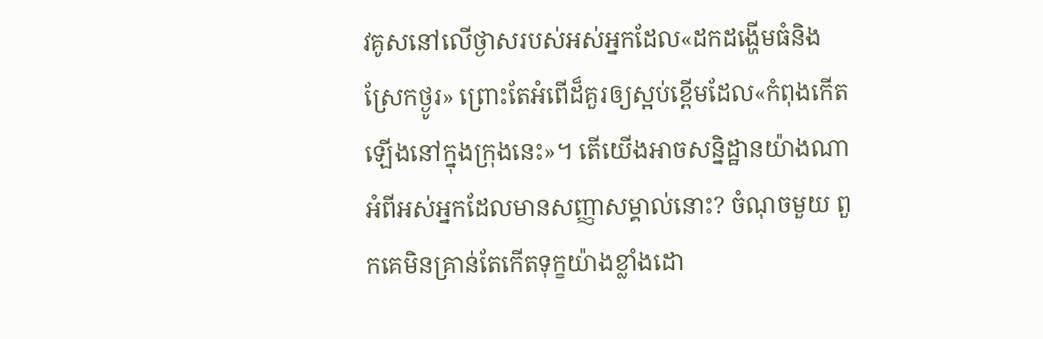វគូសនៅលើថ្ងាសរបស់អស់អ្នកដែល«ដកដង្ហើមធំនិងស្រែកថ្ងូរ» ព្រោះតែអំពើដ៏គួរឲ្យស្អប់ខ្ពើមដែល«កំពុងកើតឡើងនៅក្នុងក្រុងនេះ»។ តើយើងអាចសន្និដ្ឋានយ៉ាងណាអំពីអស់អ្នកដែលមានសញ្ញាសម្គាល់នោះ? ចំណុចមួយ ពួកគេមិនគ្រាន់តែកើតទុក្ខយ៉ាងខ្លាំងដោ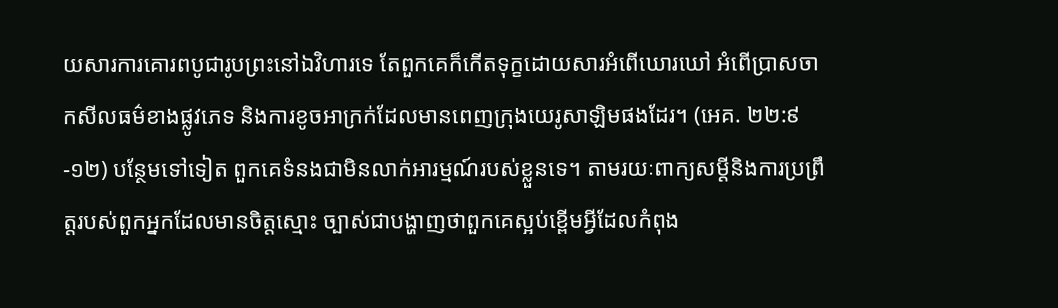យសារការគោរពបូជារូបព្រះនៅឯវិហារទេ តែពួកគេក៏កើតទុក្ខដោយសារអំពើឃោរឃៅ អំពើប្រាសចាកសីលធម៌ខាងផ្លូវភេទ និងការខូចអាក្រក់ដែលមានពេញក្រុងយេរូសាឡិមផងដែរ។ (អេគ. ២២:៩-១២) បន្ថែមទៅទៀត ពួកគេទំនងជាមិនលាក់អារម្មណ៍របស់ខ្លួនទេ។ តាមរយៈពាក្យសម្ដីនិងការប្រព្រឹត្តរបស់ពួកអ្នកដែលមានចិត្តស្មោះ ច្បាស់ជាបង្ហាញថាពួកគេស្អប់ខ្ពើមអ្វីដែលកំពុង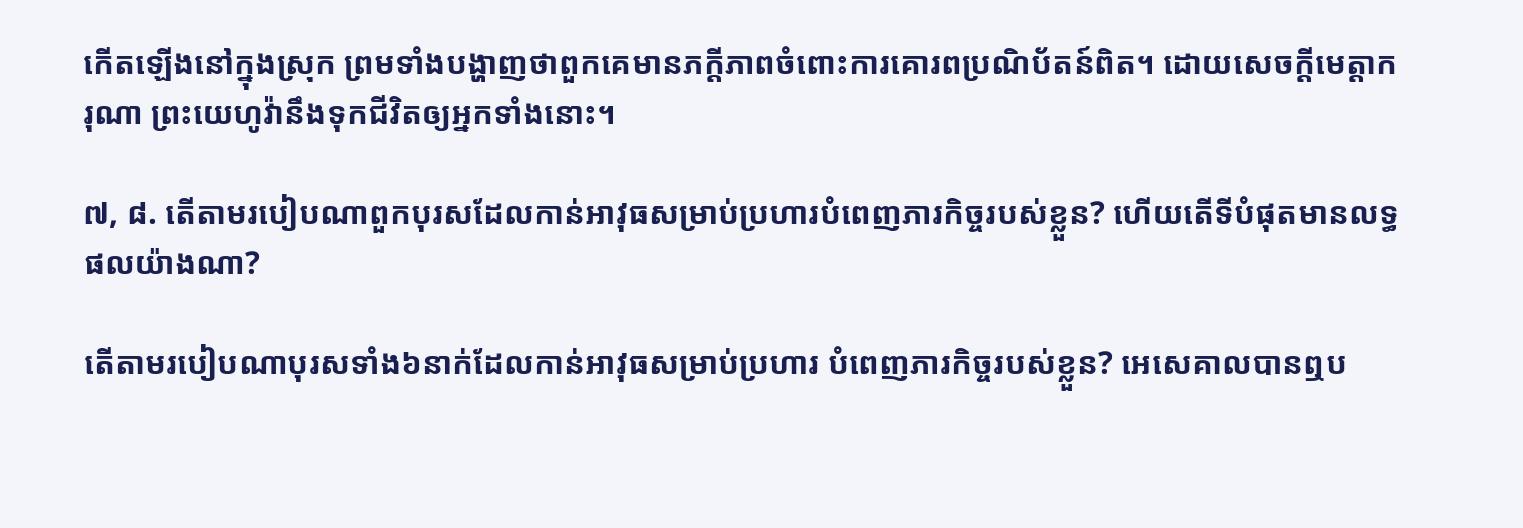កើតឡើងនៅក្នុងស្រុក ព្រមទាំងបង្ហាញថាពួកគេមានភក្ដីភាពចំពោះការគោរពប្រណិប័តន៍ពិត។ ដោយសេចក្ដីមេត្តាករុណា ព្រះយេហូវ៉ានឹងទុកជីវិតឲ្យអ្នកទាំងនោះ។

៧, ៨. តើតាមរបៀបណាពួកបុរសដែលកាន់អាវុធសម្រាប់ប្រហារបំពេញភារកិច្ចរបស់ខ្លួន? ហើយតើទីបំផុតមានលទ្ធផលយ៉ាងណា?

តើតាមរបៀបណាបុរសទាំង៦នាក់ដែលកាន់អាវុធសម្រាប់ប្រហារ បំពេញភារកិច្ចរបស់ខ្លួន? អេសេគាលបានឮប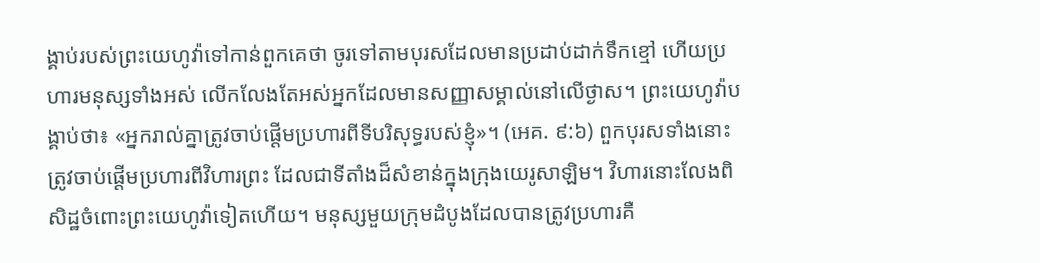ង្គាប់របស់ព្រះយេហូវ៉ាទៅកាន់ពួកគេថា ចូរទៅតាមបុរសដែលមានប្រដាប់ដាក់ទឹកខ្មៅ ហើយប្រហារមនុស្សទាំងអស់ លើកលែងតែអស់អ្នកដែលមានសញ្ញាសម្គាល់នៅលើថ្ងាស។ ព្រះយេហូវ៉ាបង្គាប់ថា៖ «អ្នករាល់គ្នាត្រូវចាប់ផ្ដើមប្រហារពីទីបរិសុទ្ធរបស់ខ្ញុំ»។ (អេគ. ៩:៦) ពួកបុរសទាំងនោះត្រូវចាប់ផ្ដើមប្រហារពីវិហារព្រះ ដែលជាទីតាំងដ៏សំខាន់ក្នុងក្រុងយេរូសាឡិម។ វិហារនោះលែងពិសិដ្ឋចំពោះព្រះយេហូវ៉ាទៀតហើយ។ មនុស្សមួយក្រុមដំបូងដែលបានត្រូវប្រហារគឺ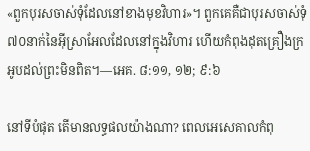«ពួកបុរសចាស់ទុំដែលនៅខាងមុខវិហារ»។ ពួកគេគឺជាបុរសចាស់ទុំ៧០នាក់នៃអ៊ីស្រាអែលដែលនៅក្នុងវិហារ ហើយកំពុងដុតគ្រឿងក្រអូបដល់ព្រះមិនពិត។—អេគ. ៨:១១, ១២; ៩:៦

នៅទីបំផុត តើមានលទ្ធផលយ៉ាងណា? ពេលអេសេគាលកំពុ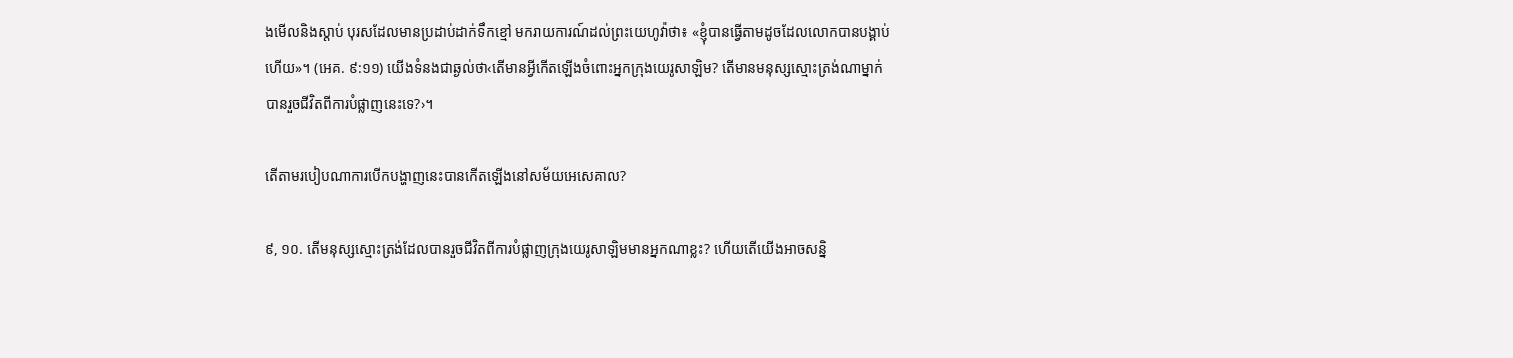ងមើលនិងស្ដាប់ បុរសដែលមានប្រដាប់ដាក់ទឹកខ្មៅ មករាយការណ៍ដល់ព្រះយេហូវ៉ាថា៖ «ខ្ញុំបានធ្វើតាមដូចដែលលោកបានបង្គាប់ហើយ»។ (អេគ. ៩:១១) យើងទំនងជាឆ្ងល់ថា‹តើមានអ្វីកើតឡើងចំពោះអ្នកក្រុងយេរូសាឡិម? តើមានមនុស្សស្មោះត្រង់ណាម្នាក់បានរួចជីវិតពីការបំផ្លាញនេះទេ?›។

តើតាមរបៀបណាការបើកបង្ហាញនេះបានកើតឡើងនៅសម័យអេសេគាល?

៩, ១០. តើមនុស្សស្មោះត្រង់ដែលបានរួចជីវិតពីការបំផ្លាញក្រុងយេរូសាឡិមមានអ្នកណាខ្លះ? ហើយតើយើងអាចសន្និ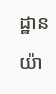ដ្ឋានយ៉ា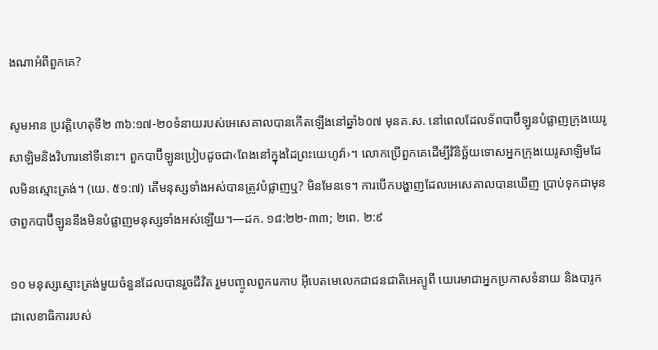ងណាអំពីពួកគេ?

សូមអាន ប្រវត្តិហេតុទី២ ៣៦:១៧-២០ទំនាយរបស់អេសេគាលបានកើតឡើងនៅឆ្នាំ៦០៧ មុនគ.ស. នៅពេលដែលទ័ពបាប៊ីឡូនបំផ្លាញក្រុងយេរូសាឡិមនិងវិហារនៅទីនោះ។ ពួកបាប៊ីឡូនប្រៀបដូចជា‹ពែងនៅក្នុងដៃព្រះយេហូវ៉ា›។ លោកប្រើពួកគេដើម្បីវិនិច្ឆ័យទោសអ្នកក្រុងយេរូសាឡិមដែលមិនស្មោះត្រង់។ (យេ. ៥១:៧) តើមនុស្សទាំងអស់បានត្រូវបំផ្លាញឬ? មិនមែនទេ។ ការបើកបង្ហាញដែលអេសេគាលបានឃើញ ប្រាប់ទុកជាមុនថាពួកបាប៊ីឡូននឹងមិនបំផ្លាញមនុស្សទាំងអស់ឡើយ។—ដក. ១៨:២២-៣៣; ២ពេ. ២:៩

១០ មនុស្សស្មោះត្រង់មួយចំនួនដែលបានរួចជីវិត រួមបញ្ចូលពួករេកាប អ៊ីបេតមេលេកជាជនជាតិអេត្យូពី យេរេមាជាអ្នកប្រកាសទំនាយ និងបារូកជាលេខាធិការរបស់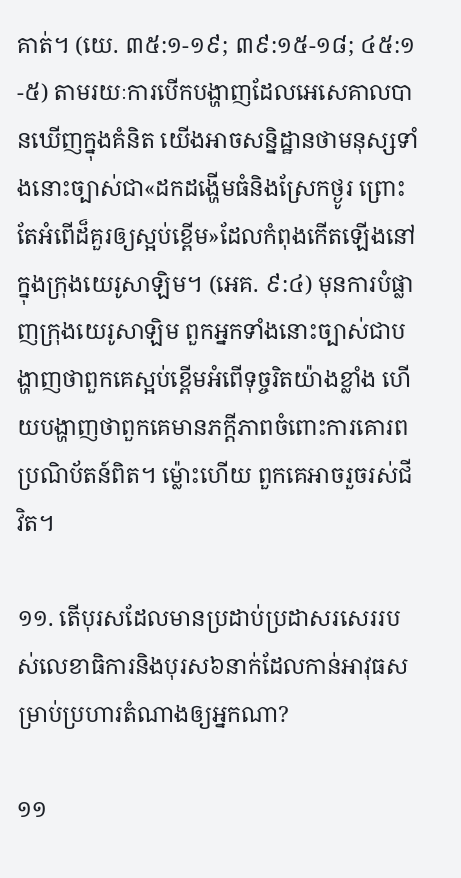គាត់។ (យេ. ៣៥:១-១៩; ៣៩:១៥-១៨; ៤៥:១-៥) តាមរយៈការបើកបង្ហាញដែលអេសេគាលបានឃើញក្នុងគំនិត យើងអាចសន្និដ្ឋានថាមនុស្សទាំងនោះច្បាស់ជា«ដកដង្ហើមធំនិងស្រែកថ្ងូរ ព្រោះតែអំពើដ៏គួរឲ្យស្អប់ខ្ពើម»ដែលកំពុងកើតឡើងនៅក្នុងក្រុងយេរូសាឡិម។ (អេគ. ៩:៤) មុនការបំផ្លាញក្រុងយេរូសាឡិម ពួកអ្នកទាំងនោះច្បាស់ជាបង្ហាញថាពួកគេស្អប់ខ្ពើមអំពើទុច្ចរិតយ៉ាងខ្លាំង ហើយបង្ហាញថាពួកគេមានភក្ដីភាពចំពោះការគោរពប្រណិប័តន៍ពិត។ ម្ល៉ោះហើយ ពួកគេអាចរួចរស់ជីវិត។

១១. តើបុរសដែលមានប្រដាប់ប្រដាសរសេររបស់លេខាធិការនិងបុរស៦នាក់ដែលកាន់អាវុធសម្រាប់ប្រហារតំណាងឲ្យអ្នកណា?

១១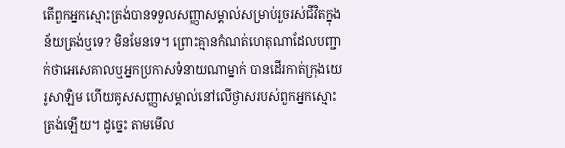តើពួកអ្នកស្មោះត្រង់បានទទួលសញ្ញាសម្គាល់សម្រាប់រួចរស់ជីវិតក្នុងន័យត្រង់ឬទេ? មិនមែនទេ។ ព្រោះគ្មានកំណត់ហេតុណាដែលបញ្ជាក់ថាអេសេគាលឬអ្នកប្រកាសទំនាយណាម្នាក់ បានដើរកាត់ក្រុងយេរូសាឡិម ហើយគូសសញ្ញាសម្គាល់នៅលើថ្ងាសរបស់ពួកអ្នកស្មោះត្រង់ឡើយ។ ដូច្នេះ តាមមើល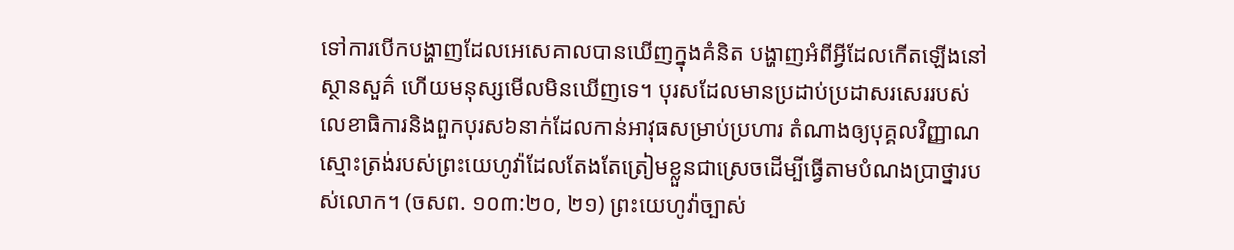ទៅការបើកបង្ហាញដែលអេសេគាលបានឃើញក្នុងគំនិត បង្ហាញអំពីអ្វីដែលកើតឡើងនៅស្ថានសួគ៌ ហើយមនុស្សមើលមិនឃើញទេ។ បុរសដែលមានប្រដាប់ប្រដាសរសេររបស់លេខាធិការនិងពួកបុរស៦នាក់ដែលកាន់អាវុធសម្រាប់ប្រហារ តំណាងឲ្យបុគ្គលវិញ្ញាណស្មោះត្រង់របស់ព្រះយេហូវ៉ាដែលតែងតែត្រៀមខ្លួនជាស្រេចដើម្បីធ្វើតាមបំណងប្រាថ្នារបស់លោក។ (ចសព. ១០៣:២០, ២១) ព្រះយេហូវ៉ាច្បាស់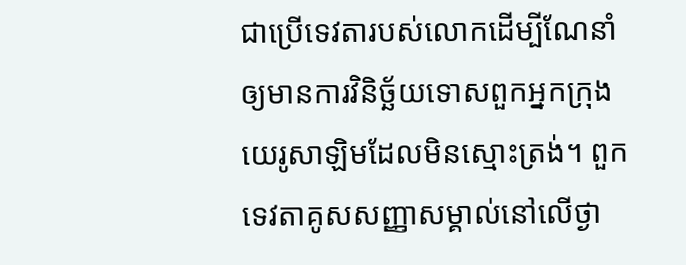ជាប្រើទេវតារបស់លោកដើម្បីណែនាំឲ្យមានការវិនិច្ឆ័យទោសពួកអ្នកក្រុងយេរូសាឡិមដែលមិនស្មោះត្រង់។ ពួកទេវតាគូសសញ្ញាសម្គាល់នៅលើថ្ងា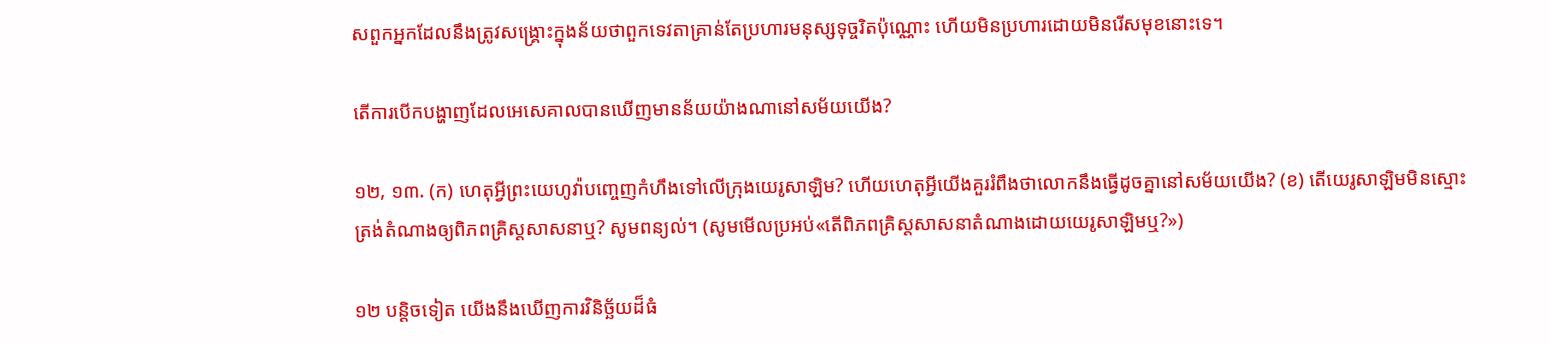សពួកអ្នកដែលនឹងត្រូវសង្គ្រោះក្នុងន័យថាពួកទេវតាគ្រាន់តែប្រហារមនុស្សទុច្ចរិតប៉ុណ្ណោះ ហើយមិនប្រហារដោយមិនរើសមុខនោះទេ។

តើការបើកបង្ហាញដែលអេសេគាលបានឃើញមានន័យយ៉ាងណានៅសម័យយើង?

១២, ១៣. (ក) ហេតុអ្វីព្រះយេហូវ៉ាបញ្ចេញកំហឹងទៅលើក្រុងយេរូសាឡិម? ហើយហេតុអ្វីយើងគួររំពឹងថាលោកនឹងធ្វើដូចគ្នានៅសម័យយើង? (ខ) តើយេរូសាឡិមមិនស្មោះត្រង់តំណាងឲ្យពិភពគ្រិស្តសាសនាឬ? សូមពន្យល់។ (សូមមើលប្រអប់«តើពិភពគ្រិស្តសាសនាតំណាងដោយយេរូសាឡិមឬ?»)

១២ បន្តិចទៀត យើងនឹងឃើញការវិនិច្ឆ័យដ៏ធំ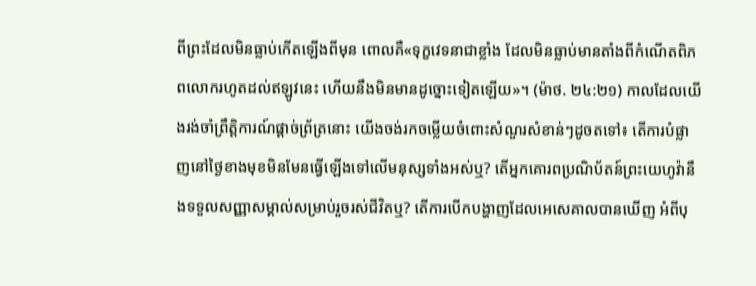ពីព្រះដែលមិនធ្លាប់កើតឡើងពីមុន ពោលគឺ«ទុក្ខវេទនាជាខ្លាំង ដែលមិនធ្លាប់មានតាំងពីកំណើតពិភពលោករហូតដល់ឥឡូវនេះ ហើយនឹងមិនមានដូច្នោះទៀតឡើយ»។ (ម៉ាថ. ២៤:២១) កាលដែលយើងរង់ចាំព្រឹត្តិការណ៍ផ្ដាច់ព្រ័ត្រនោះ យើងចង់រកចម្លើយចំពោះសំណួរសំខាន់ៗដូចតទៅ៖ តើការបំផ្លាញនៅថ្ងៃខាងមុខមិនមែនធ្វើឡើងទៅលើមនុស្សទាំងអស់ឬ? តើអ្នកគោរពប្រណិប័តន៍ព្រះយេហូវ៉ានឹងទទួលសញ្ញាសម្គាល់សម្រាប់រួចរស់ជីវិតឬ? តើការបើកបង្ហាញដែលអេសេគាលបានឃើញ អំពីបុ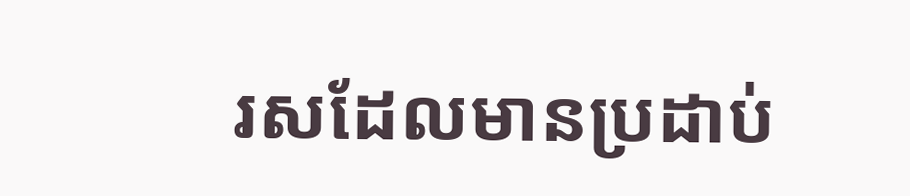រសដែលមានប្រដាប់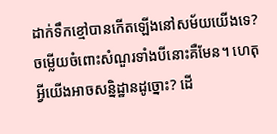ដាក់ទឹកខ្មៅបានកើតឡើងនៅសម័យយើងទេ? ចម្លើយចំពោះសំណួរទាំងបីនោះគឺមែន។ ហេតុអ្វីយើងអាចសន្និដ្ឋានដូច្នោះ? ដើ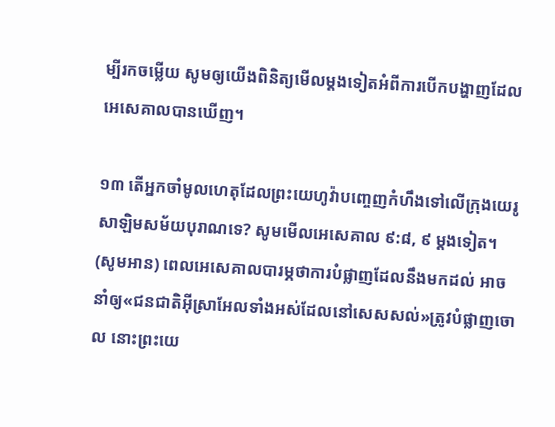ម្បីរកចម្លើយ សូមឲ្យយើងពិនិត្យមើលម្ដងទៀតអំពីការបើកបង្ហាញដែលអេសេគាលបានឃើញ។

១៣ តើអ្នកចាំមូលហេតុដែលព្រះយេហូវ៉ាបញ្ចេញកំហឹងទៅលើក្រុងយេរូសាឡិមសម័យបុរាណទេ? សូមមើលអេសេគាល ៩:៨, ៩ ម្ដងទៀត។ (សូមអាន) ពេលអេសេគាលបារម្ភថាការបំផ្លាញដែលនឹងមកដល់ អាចនាំឲ្យ«ជនជាតិអ៊ីស្រាអែលទាំងអស់ដែលនៅសេសសល់»ត្រូវបំផ្លាញចោល នោះព្រះយេ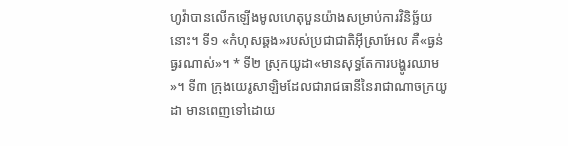ហូវ៉ាបានលើកឡើងមូលហេតុបួនយ៉ាងសម្រាប់ការវិនិច្ឆ័យនោះ។ ទី១ «កំហុសឆ្គង»របស់ប្រជាជាតិអ៊ីស្រាអែល គឺ«ធ្ងន់ធ្ងរណាស់»។ * ទី២ ស្រុកយូដា«មានសុទ្ធតែការបង្ហូរឈាម»។ ទី៣ ក្រុងយេរូសាឡិមដែលជារាជធានីនៃរាជាណាចក្រយូដា មានពេញទៅដោយ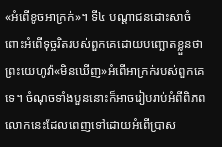«អំពើខូចអាក្រក់»។ ទី៤ បណ្ដាជនដោះសាចំពោះអំពើទុច្ចរិតរបស់ពួកគេដោយបញ្ឆោតខ្លួនថា ព្រះយេហូវ៉ា«មិនឃើញ»អំពើអាក្រក់របស់ពួកគេទេ។ ចំណុចទាំងបួននោះក៏អាចរៀបរាប់អំពីពិភពលោកនេះដែលពេញទៅដោយអំពើប្រាស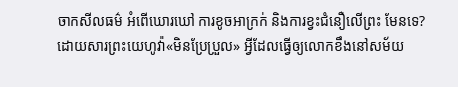ចាកសីលធម៌ អំពើឃោរឃៅ ការខូចអាក្រក់ និងការខ្វះជំនឿលើព្រះ មែនទេ? ដោយសារព្រះយេហូវ៉ា«មិនប្រែប្រួល» អ្វីដែលធ្វើឲ្យលោកខឹងនៅសម័យ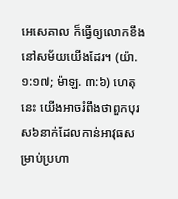អេសេគាល ក៏ធ្វើឲ្យលោកខឹងនៅសម័យយើងដែរ។ (យ៉ា. ១:១៧; ម៉ាឡ. ៣:៦) ហេតុនេះ យើងអាចរំពឹងថាពួកបុរស៦នាក់ដែលកាន់អាវុធសម្រាប់ប្រហា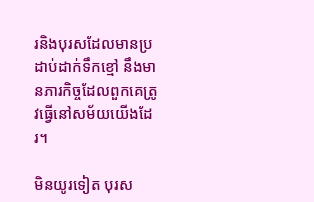រនិងបុរសដែលមានប្រដាប់ដាក់ទឹកខ្មៅ នឹងមានភារកិច្ចដែលពួកគេត្រូវធ្វើនៅសម័យយើងដែរ។

មិនយូរទៀត បុរស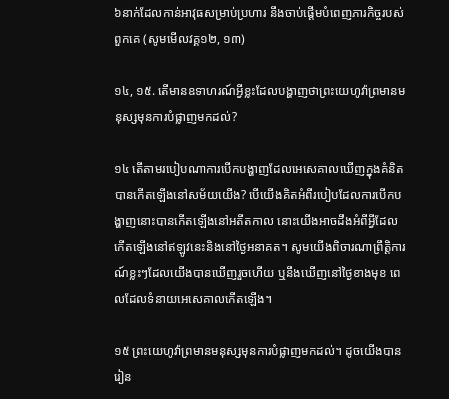៦នាក់ដែលកាន់អាវុធសម្រាប់ប្រហារ នឹងចាប់ផ្ដើមបំពេញភារកិច្ចរបស់ពួកគេ (សូមមើលវគ្គ១២, ១៣)

១៤, ១៥. តើមានឧទាហរណ៍អ្វីខ្លះដែលបង្ហាញថាព្រះយេហូវ៉ាព្រមានមនុស្សមុនការបំផ្លាញមកដល់?

១៤ តើតាមរបៀបណាការបើកបង្ហាញដែលអេសេគាលឃើញក្នុងគំនិត បានកើតឡើងនៅសម័យយើង? បើយើងគិតអំពីរបៀបដែលការបើកបង្ហាញនោះបានកើតឡើងនៅអតីតកាល នោះយើងអាចដឹងអំពីអ្វីដែលកើតឡើងនៅឥឡូវនេះនិងនៅថ្ងៃអនាគត។ សូមយើងពិចារណាព្រឹត្តិការណ៍ខ្លះៗដែលយើងបានឃើញរួចហើយ ឬនឹងឃើញនៅថ្ងៃខាងមុខ ពេលដែលទំនាយអេសេគាលកើតឡើង។

១៥ ព្រះយេហូវ៉ាព្រមានមនុស្សមុនការបំផ្លាញមកដល់។ ដូចយើងបានរៀន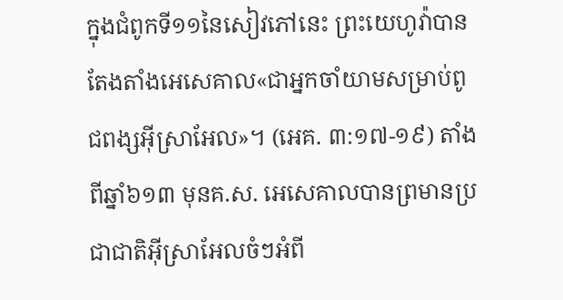ក្នុងជំពូកទី១១នៃសៀវភៅនេះ ព្រះយេហូវ៉ាបានតែងតាំងអេសេគាល«ជាអ្នកចាំយាមសម្រាប់ពូជពង្សអ៊ីស្រាអែល»។ (អេគ. ៣:១៧-១៩) តាំងពីឆ្នាំ៦១៣ មុនគ.ស. អេសេគាលបានព្រមានប្រជាជាតិអ៊ីស្រាអែលចំៗអំពី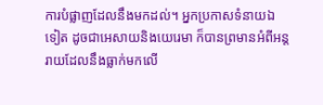ការបំផ្លាញដែលនឹងមកដល់។ អ្នកប្រកាសទំនាយឯទៀត ដូចជាអេសាយនិងយេរេមា ក៏បានព្រមានអំពីអន្តរាយដែលនឹងធ្លាក់មកលើ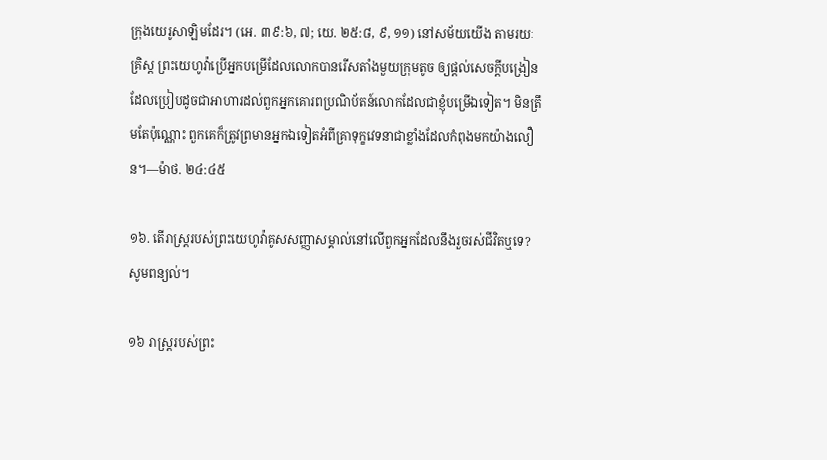ក្រុងយេរូសាឡិមដែរ។ (អេ. ៣៩:៦, ៧; យេ. ២៥:៨, ៩, ១១) នៅសម័យយើង តាមរយៈគ្រិស្ត ព្រះយេហូវ៉ាប្រើអ្នកបម្រើដែលលោកបានរើសតាំងមួយក្រុមតូច ឲ្យផ្ដល់សេចក្ដីបង្រៀនដែលប្រៀបដូចជាអាហារដល់ពួកអ្នកគោរពប្រណិប័តន៍លោកដែលជាខ្ញុំបម្រើឯទៀត។ មិនត្រឹមតែប៉ុណ្ណោះ ពួកគេក៏ត្រូវព្រមានអ្នកឯទៀតអំពីគ្រាទុក្ខវេទនាជាខ្លាំងដែលកំពុងមកយ៉ាងលឿន។—ម៉ាថ. ២៤:៤៥

១៦. តើរាស្ត្ររបស់ព្រះយេហូវ៉ាគូសសញ្ញាសម្គាល់នៅលើពួកអ្នកដែលនឹងរួចរស់ជីវិតឬទេ? សូមពន្យល់។

១៦ រាស្ត្ររបស់ព្រះ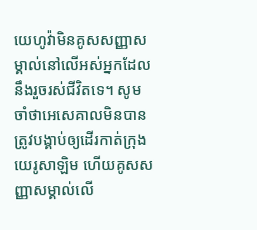យេហូវ៉ាមិនគូសសញ្ញាសម្គាល់នៅលើអស់អ្នកដែលនឹងរួចរស់ជីវិតទេ។ សូមចាំថាអេសេគាលមិនបានត្រូវបង្គាប់ឲ្យដើរកាត់ក្រុងយេរូសាឡិម ហើយគូសសញ្ញាសម្គាល់លើ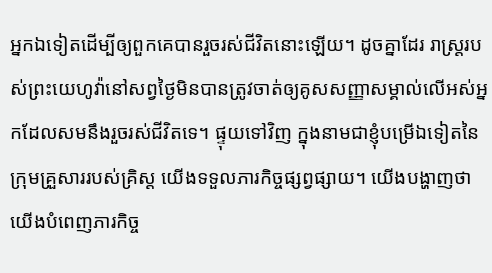អ្នកឯទៀតដើម្បីឲ្យពួកគេបានរួចរស់ជីវិតនោះឡើយ។ ដូចគ្នាដែរ រាស្ត្ររបស់ព្រះយេហូវ៉ានៅសព្វថ្ងៃមិនបានត្រូវចាត់ឲ្យគូសសញ្ញាសម្គាល់លើអស់អ្នកដែលសមនឹងរួចរស់ជីវិតទេ។ ផ្ទុយទៅវិញ ក្នុងនាមជាខ្ញុំបម្រើឯទៀតនៃក្រុមគ្រួសាររបស់គ្រិស្ត យើងទទួលភារកិច្ចផ្សព្វផ្សាយ។ យើងបង្ហាញថាយើងបំពេញភារកិច្ច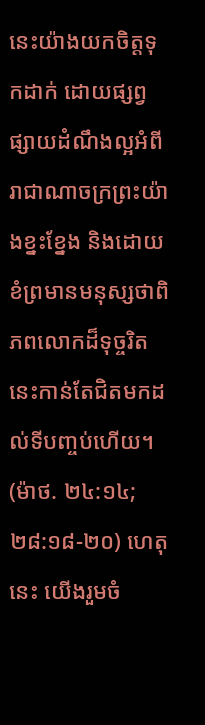នេះយ៉ាងយកចិត្តទុកដាក់ ដោយផ្សព្វផ្សាយដំណឹងល្អអំពីរាជាណាចក្រព្រះយ៉ាងខ្នះខ្នែង និងដោយខំព្រមានមនុស្សថាពិភពលោកដ៏ទុច្ចរិតនេះកាន់តែជិតមកដល់ទីបញ្ចប់ហើយ។ (ម៉ាថ. ២៤:១៤; ២៨:១៨-២០) ហេតុនេះ យើងរួមចំ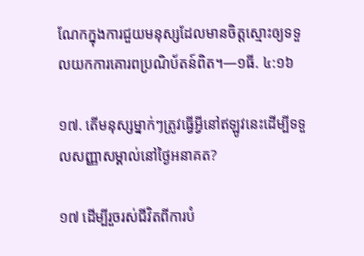ណែកក្នុងការជួយមនុស្សដែលមានចិត្តស្មោះឲ្យទទួលយកការគោរពប្រណិប័តន៍ពិត។—១ធី. ៤:១៦

១៧. តើមនុស្សម្នាក់ៗត្រូវធ្វើអ្វីនៅឥឡូវនេះដើម្បីទទួលសញ្ញាសម្គាល់នៅថ្ងៃអនាគត?

១៧ ដើម្បីរួចរស់ជីវិតពីការបំ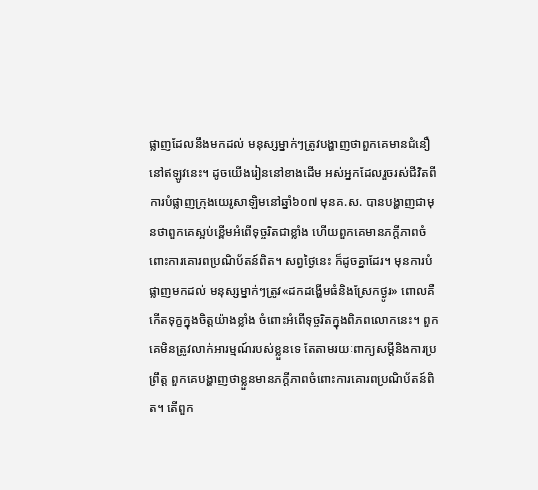ផ្លាញដែលនឹងមកដល់ មនុស្សម្នាក់ៗត្រូវបង្ហាញថាពួកគេមានជំនឿនៅឥឡូវនេះ។ ដូចយើងរៀននៅខាងដើម អស់អ្នកដែលរួចរស់ជីវិតពីការបំផ្លាញក្រុងយេរូសាឡិមនៅឆ្នាំ៦០៧ មុនគ.ស. បានបង្ហាញជាមុនថាពួកគេស្អប់ខ្ពើមអំពើទុច្ចរិតជាខ្លាំង ហើយពួកគេមានភក្ដីភាពចំពោះការគោរពប្រណិប័តន៍ពិត។ សព្វថ្ងៃនេះ ក៏ដូចគ្នាដែរ។ មុនការបំផ្លាញមកដល់ មនុស្សម្នាក់ៗត្រូវ«ដកដង្ហើមធំនិងស្រែកថ្ងូរ» ពោលគឺកើតទុក្ខក្នុងចិត្តយ៉ាងខ្លាំង ចំពោះអំពើទុច្ចរិតក្នុងពិភពលោកនេះ។ ពួកគេមិនត្រូវលាក់អារម្មណ៍របស់ខ្លួនទេ តែតាមរយៈពាក្យសម្ដីនិងការប្រព្រឹត្ត ពួកគេបង្ហាញថាខ្លួនមានភក្ដីភាពចំពោះការគោរពប្រណិប័តន៍ពិត។ តើពួក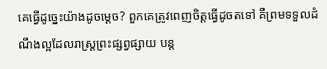គេធ្វើដូច្នេះយ៉ាងដូចម្ដេច? ពួកគេត្រូវពេញចិត្តធ្វើដូចតទៅ គឺព្រមទទួលដំណឹងល្អដែលរាស្ត្រព្រះផ្សព្វផ្សាយ បន្ត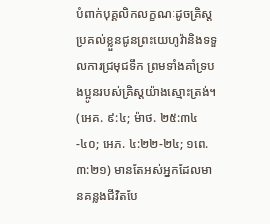បំពាក់បុគ្គលិកលក្ខណៈដូចគ្រិស្ត ប្រគល់ខ្លួនជូនព្រះយេហូវ៉ានិងទទួលការជ្រមុជទឹក ព្រមទាំងគាំទ្របងប្អូនរបស់គ្រិស្តយ៉ាងស្មោះត្រង់។ (អេគ. ៩:៤; ម៉ាថ. ២៥:៣៤-៤០; អេភ. ៤:២២-២៤; ១ពេ. ៣:២១) មានតែអស់អ្នកដែលមានគន្លងជីវិតបែ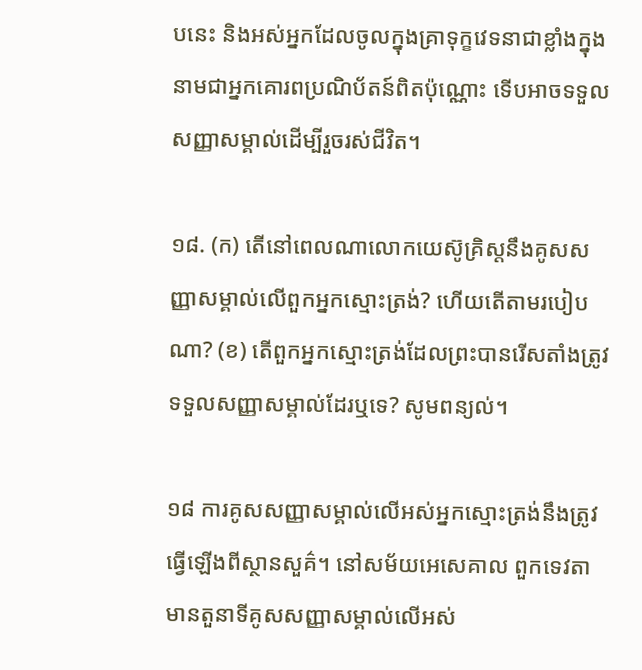បនេះ និងអស់អ្នកដែលចូលក្នុងគ្រាទុក្ខវេទនាជាខ្លាំងក្នុងនាមជាអ្នកគោរពប្រណិប័តន៍ពិតប៉ុណ្ណោះ ទើបអាចទទួលសញ្ញាសម្គាល់ដើម្បីរួចរស់ជីវិត។

១៨. (ក) តើនៅពេលណាលោកយេស៊ូគ្រិស្តនឹងគូសសញ្ញាសម្គាល់លើពួកអ្នកស្មោះត្រង់? ហើយតើតាមរបៀបណា? (ខ) តើពួកអ្នកស្មោះត្រង់ដែលព្រះបានរើសតាំងត្រូវទទួលសញ្ញាសម្គាល់ដែរឬទេ? សូមពន្យល់។

១៨ ការគូសសញ្ញាសម្គាល់លើអស់អ្នកស្មោះត្រង់នឹងត្រូវធ្វើឡើងពីស្ថានសួគ៌។ នៅសម័យអេសេគាល ពួកទេវតាមានតួនាទីគូសសញ្ញាសម្គាល់លើអស់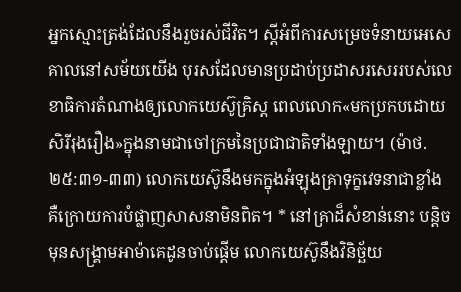អ្នកស្មោះត្រង់ដែលនឹងរួចរស់ជីវិត។ ស្ដីអំពីការសម្រេចទំនាយអេសេគាលនៅសម័យយើង បុរសដែលមានប្រដាប់ប្រដាសរសេររបស់លេខាធិការតំណាងឲ្យលោកយេស៊ូគ្រិស្ត ពេលលោក«មកប្រកបដោយសិរីរុងរឿង»ក្នុងនាមជាចៅក្រមនៃប្រជាជាតិទាំងឡាយ។ (ម៉ាថ. ២៥:៣១-៣៣) លោកយេស៊ូនឹងមកក្នុងអំឡុងគ្រាទុក្ខវេទនាជាខ្លាំង គឺក្រោយការបំផ្លាញសាសនាមិនពិត។ * នៅគ្រាដ៏សំខាន់នោះ បន្តិចមុនសង្គ្រាមអាម៉ាគេដូនចាប់ផ្ដើម លោកយេស៊ូនឹងវិនិច្ឆ័យ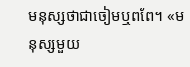មនុស្សថាជាចៀមឬពពែ។ «មនុស្សមួយ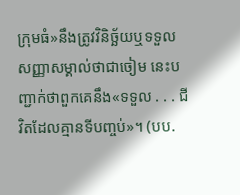ក្រុមធំ»នឹងត្រូវវិនិច្ឆ័យឬទទួលសញ្ញាសម្គាល់ថាជាចៀម នេះបញ្ជាក់ថាពួកគេនឹង«ទទួល . . . ជីវិតដែលគ្មានទីបញ្ចប់»។ (បប.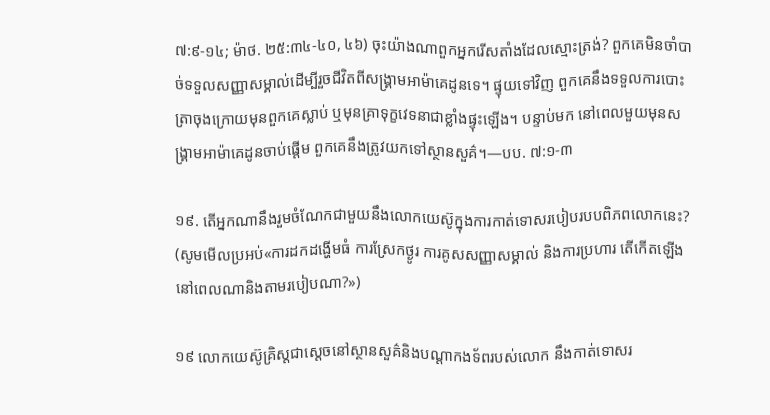៧:៩-១៤; ម៉ាថ. ២៥:៣៤-៤០, ៤៦) ចុះយ៉ាងណាពួកអ្នករើសតាំងដែលស្មោះត្រង់? ពួកគេមិនចាំបាច់ទទួលសញ្ញាសម្គាល់ដើម្បីរួចជីវិតពីសង្គ្រាមអាម៉ាគេដូនទេ។ ផ្ទុយទៅវិញ ពួកគេនឹងទទួលការបោះត្រាចុងក្រោយមុនពួកគេស្លាប់ ឬមុនគ្រាទុក្ខវេទនាជាខ្លាំងផ្ទុះឡើង។ បន្ទាប់មក នៅពេលមួយមុនសង្គ្រាមអាម៉ាគេដូនចាប់ផ្ដើម ពួកគេនឹងត្រូវយកទៅស្ថានសួគ៌។—បប. ៧:១-៣

១៩. តើអ្នកណានឹងរួមចំណែកជាមួយនឹងលោកយេស៊ូក្នុងការកាត់ទោសរបៀបរបបពិភពលោកនេះ? (សូមមើលប្រអប់«ការដកដង្ហើមធំ ការស្រែកថ្ងូរ ការគូសសញ្ញាសម្គាល់ និងការប្រហារ តើកើតឡើងនៅពេលណានិងតាមរបៀបណា?»)

១៩ លោកយេស៊ូគ្រិស្តជាស្ដេចនៅស្ថានសួគ៌និងបណ្ដាកងទ័ពរបស់លោក នឹងកាត់ទោសរ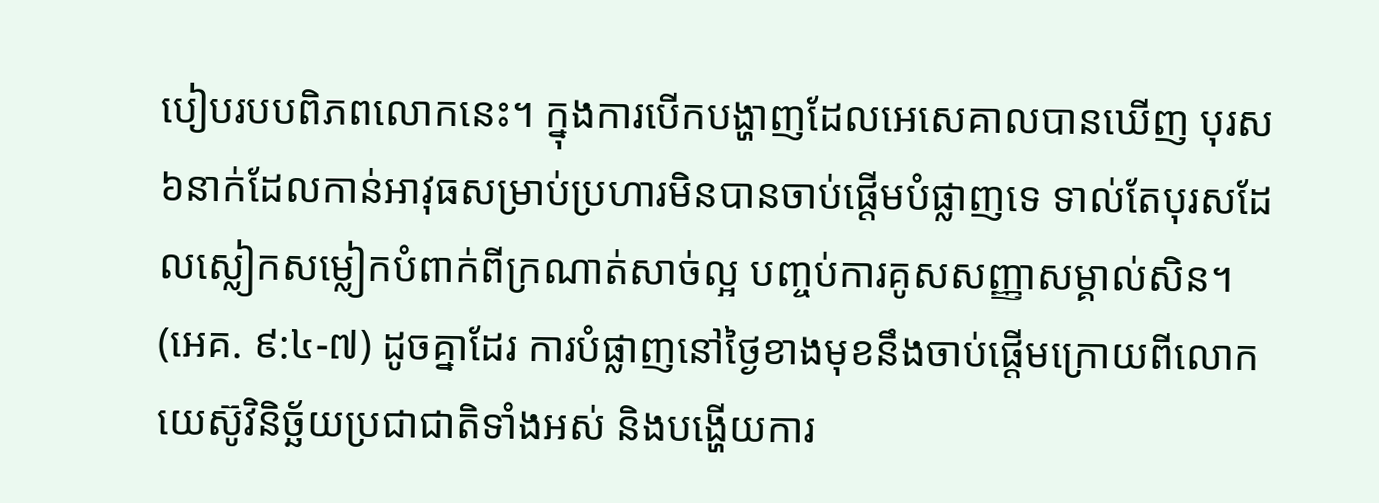បៀបរបបពិភពលោកនេះ។ ក្នុងការបើកបង្ហាញដែលអេសេគាលបានឃើញ បុរស៦នាក់ដែលកាន់អាវុធសម្រាប់ប្រហារមិនបានចាប់ផ្ដើមបំផ្លាញទេ ទាល់តែបុរសដែលស្លៀកសម្លៀកបំពាក់ពីក្រណាត់សាច់ល្អ បញ្ចប់ការគូសសញ្ញាសម្គាល់សិន។ (អេគ. ៩:៤-៧) ដូចគ្នាដែរ ការបំផ្លាញនៅថ្ងៃខាងមុខនឹងចាប់ផ្ដើមក្រោយពីលោកយេស៊ូវិនិច្ឆ័យប្រជាជាតិទាំងអស់ និងបង្ហើយការ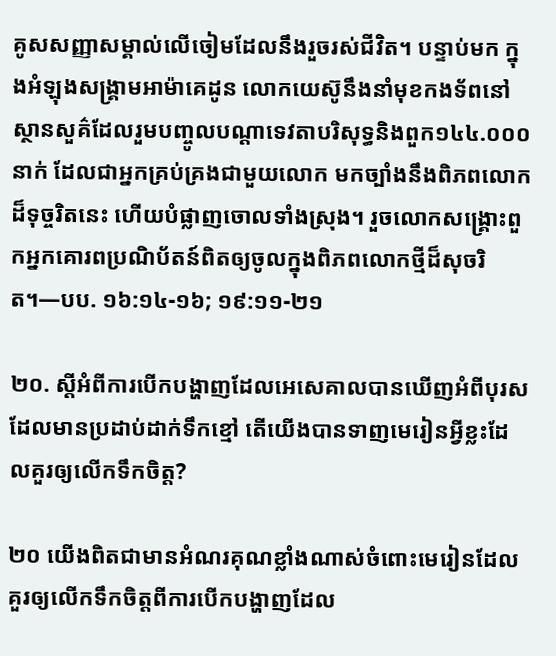គូសសញ្ញាសម្គាល់លើចៀមដែលនឹងរួចរស់ជីវិត។ បន្ទាប់មក ក្នុងអំឡុងសង្គ្រាមអាម៉ាគេដូន លោកយេស៊ូនឹងនាំមុខកងទ័ពនៅស្ថានសួគ៌ដែលរួមបញ្ចូលបណ្ដាទេវតាបរិសុទ្ធនិងពួក១៤៤.០០០នាក់ ដែលជាអ្នកគ្រប់គ្រងជាមួយលោក មកច្បាំងនឹងពិភពលោកដ៏ទុច្ចរិតនេះ ហើយបំផ្លាញចោលទាំងស្រុង។ រួចលោកសង្គ្រោះពួកអ្នកគោរពប្រណិប័តន៍ពិតឲ្យចូលក្នុងពិភពលោកថ្មីដ៏សុចរិត។—បប. ១៦:១៤-១៦; ១៩:១១-២១

២០. ស្ដីអំពីការបើកបង្ហាញដែលអេសេគាលបានឃើញអំពីបុរសដែលមានប្រដាប់ដាក់ទឹកខ្មៅ តើយើងបានទាញមេរៀនអ្វីខ្លះដែលគួរឲ្យលើកទឹកចិត្ត?

២០ យើងពិតជាមានអំណរគុណខ្លាំងណាស់ចំពោះមេរៀនដែលគួរឲ្យលើកទឹកចិត្តពីការបើកបង្ហាញដែល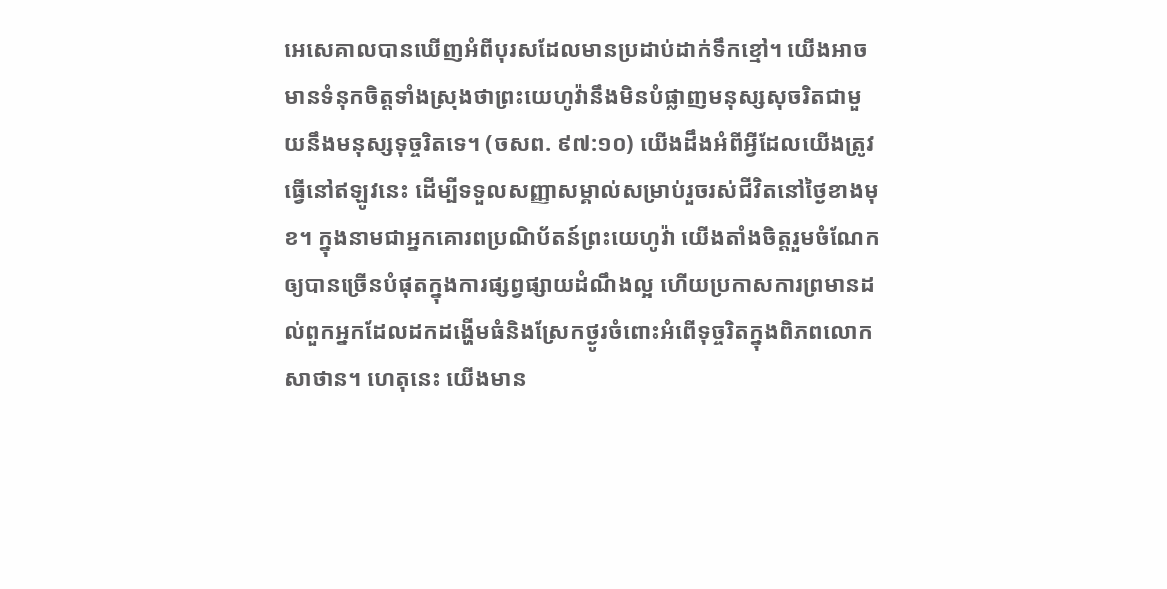អេសេគាលបានឃើញអំពីបុរសដែលមានប្រដាប់ដាក់ទឹកខ្មៅ។ យើងអាចមានទំនុកចិត្តទាំងស្រុងថាព្រះយេហូវ៉ានឹងមិនបំផ្លាញមនុស្សសុចរិតជាមួយនឹងមនុស្សទុច្ចរិតទេ។ (ចសព. ៩៧:១០) យើងដឹងអំពីអ្វីដែលយើងត្រូវធ្វើនៅឥឡូវនេះ ដើម្បីទទួលសញ្ញាសម្គាល់សម្រាប់រួចរស់ជីវិតនៅថ្ងៃខាងមុខ។ ក្នុងនាមជាអ្នកគោរពប្រណិប័តន៍ព្រះយេហូវ៉ា យើងតាំងចិត្តរួមចំណែកឲ្យបានច្រើនបំផុតក្នុងការផ្សព្វផ្សាយដំណឹងល្អ ហើយប្រកាសការព្រមានដល់ពួកអ្នកដែលដកដង្ហើមធំនិងស្រែកថ្ងូរចំពោះអំពើទុច្ចរិតក្នុងពិភពលោកសាថាន។ ហេតុនេះ យើងមាន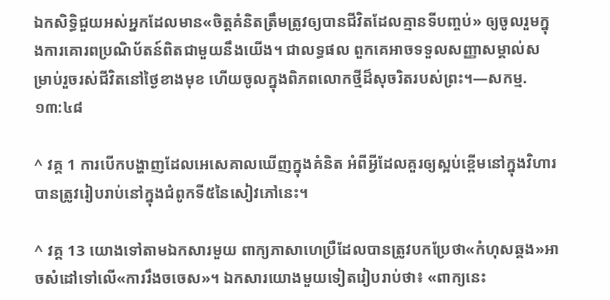ឯកសិទ្ធិជួយអស់អ្នកដែលមាន«ចិត្តគំនិតត្រឹមត្រូវឲ្យបានជីវិតដែលគ្មានទីបញ្ចប់» ឲ្យចូលរួមក្នុងការគោរពប្រណិប័តន៍ពិតជាមួយនឹងយើង។ ជាលទ្ធផល ពួកគេអាចទទួលសញ្ញាសម្គាល់សម្រាប់រួចរស់ជីវិតនៅថ្ងៃខាងមុខ ហើយចូលក្នុងពិភពលោកថ្មីដ៏សុចរិតរបស់ព្រះ។—សកម្ម. ១៣:៤៨

^ វគ្គ 1 ការបើកបង្ហាញដែលអេសេគាលឃើញក្នុងគំនិត អំពីអ្វីដែលគួរឲ្យស្អប់ខ្ពើមនៅក្នុងវិហារបានត្រូវរៀបរាប់នៅក្នុងជំពូកទី៥នៃសៀវភៅនេះ។

^ វគ្គ 13 យោងទៅតាមឯកសារមួយ ពាក្យភាសាហេប្រឺដែលបានត្រូវបកប្រែថា«កំហុសឆ្គង»អាចសំដៅទៅលើ«ការរឹងចចេស»។ ឯកសារយោងមួយទៀតរៀបរាប់ថា៖ «ពាក្យនេះ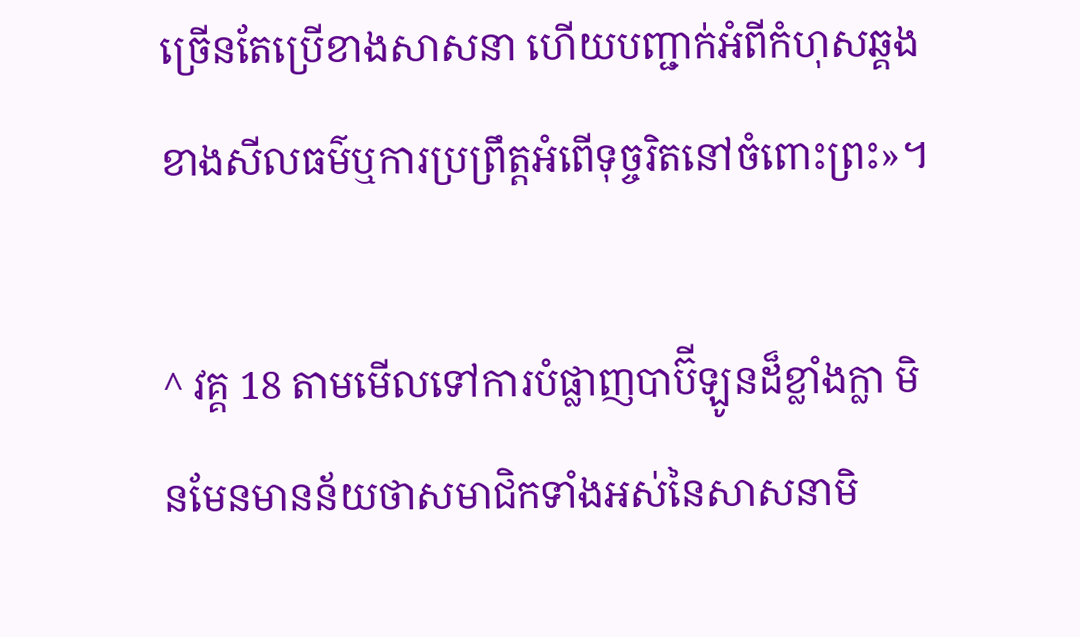ច្រើនតែប្រើខាងសាសនា ហើយបញ្ជាក់អំពីកំហុសឆ្គងខាងសីលធម៌ឬការប្រព្រឹត្តអំពើទុច្ចរិតនៅចំពោះព្រះ»។

^ វគ្គ 18 តាមមើលទៅការបំផ្លាញបាប៊ីឡូនដ៏ខ្លាំងក្លា មិនមែនមានន័យថាសមាជិកទាំងអស់នៃសាសនាមិ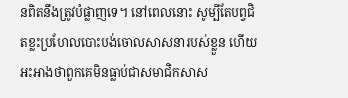នពិតនឹងត្រូវបំផ្លាញទេ។ នៅពេលនោះ សូម្បីតែបព្វជិតខ្លះប្រហែលបោះបង់ចោលសាសនារបស់ខ្លួន ហើយអះអាងថាពួកគេមិនធ្លាប់ជាសមាជិកសាស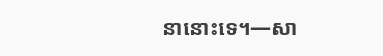នានោះទេ។—សា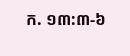ក. ១៣:៣-៦